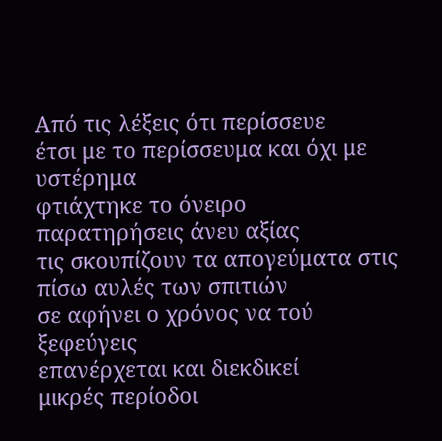Από τις λέξεις ότι περίσσευε
έτσι με το περίσσευμα και όχι με υστέρημα
φτιάχτηκε το όνειρο
παρατηρήσεις άνευ αξίας
τις σκουπίζουν τα απογεύματα στις πίσω αυλές των σπιτιών
σε αφήνει ο χρόνος να τού ξεφεύγεις
επανέρχεται και διεκδικεί
μικρές περίοδοι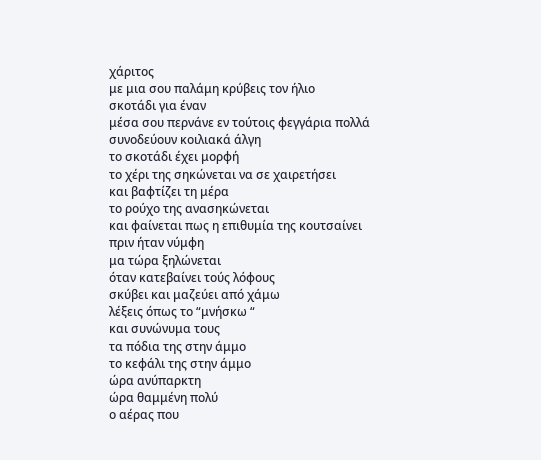χάριτος
με μια σου παλάμη κρύβεις τον ήλιο
σκοτάδι για έναν
μέσα σου περνάνε εν τούτοις φεγγάρια πολλά
συνοδεύουν κοιλιακά άλγη
το σκοτάδι έχει μορφή
το χέρι της σηκώνεται να σε χαιρετήσει
και βαφτίζει τη μέρα
το ρούχο της ανασηκώνεται
και φαίνεται πως η επιθυμία της κουτσαίνει
πριν ήταν νύμφη
μα τώρα ξηλώνεται
όταν κατεβαίνει τούς λόφους
σκύβει και μαζεύει από χάμω
λέξεις όπως το “μνήσκω “
και συνώνυμα τους
τα πόδια της στην άμμο
το κεφάλι της στην άμμο
ώρα ανύπαρκτη
ώρα θαμμένη πολύ
ο αέρας που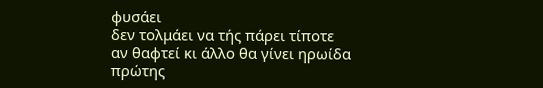φυσάει
δεν τολμάει να τής πάρει τίποτε
αν θαφτεί κι άλλο θα γίνει ηρωίδα
πρώτης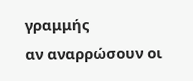γραμμής
αν αναρρώσουν οι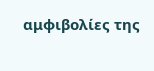αμφιβολίες της